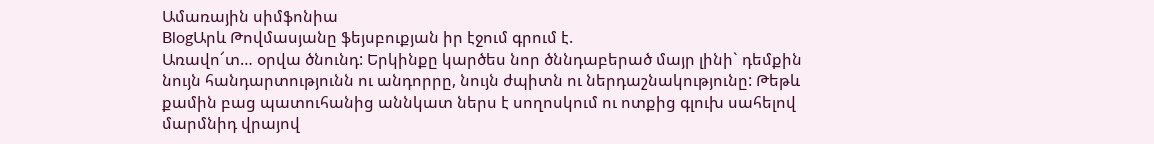Ամառային սիմֆոնիա
BlogԱրև Թովմասյանը ֆեյսբուքյան իր էջում գրում է.
Առավո՜տ… օրվա ծնունդ: Երկինքը կարծես նոր ծննդաբերած մայր լինի` դեմքին նույն հանդարտությունն ու անդորրը, նույն ժպիտն ու ներդաշնակությունը: Թեթև քամին բաց պատուհանից աննկատ ներս է սողոսկում ու ոտքից գլուխ սահելով մարմնիդ վրայով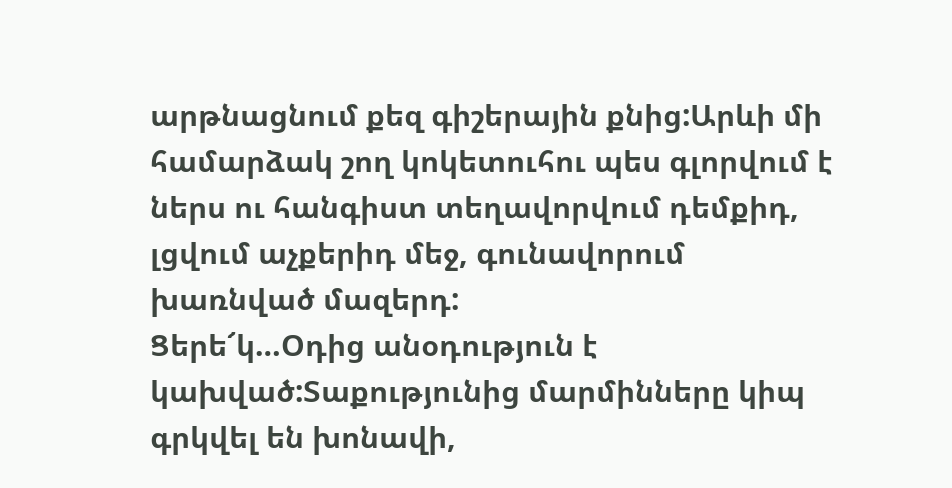արթնացնում քեզ գիշերային քնից:Արևի մի համարձակ շող կոկետուհու պես գլորվում է ներս ու հանգիստ տեղավորվում դեմքիդ, լցվում աչքերիդ մեջ, գունավորում խառնված մազերդ:
Ցերե՜կ…Օդից անօդություն է կախված:Տաքությունից մարմինները կիպ գրկվել են խոնավի,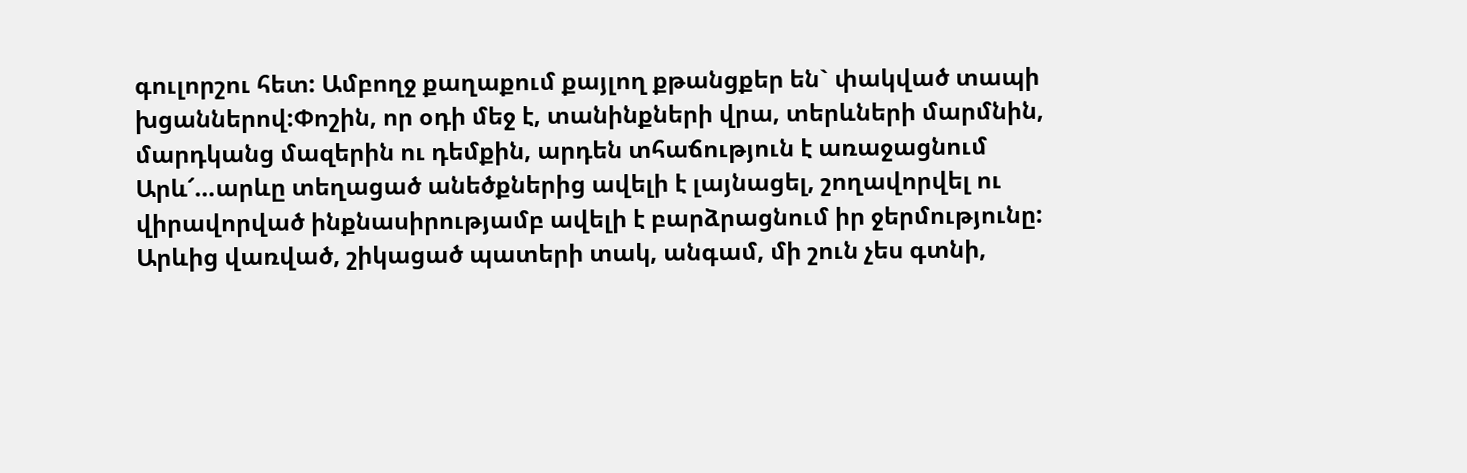գուլորշու հետ: Ամբողջ քաղաքում քայլող քթանցքեր են` փակված տապի խցաններով:Փոշին, որ օդի մեջ է, տանինքների վրա, տերևների մարմնին, մարդկանց մազերին ու դեմքին, արդեն տհաճություն է առաջացնում
Արև՜…արևը տեղացած անեծքներից ավելի է լայնացել, շողավորվել ու վիրավորված ինքնասիրությամբ ավելի է բարձրացնում իր ջերմությունը: Արևից վառված, շիկացած պատերի տակ, անգամ, մի շուն չես գտնի,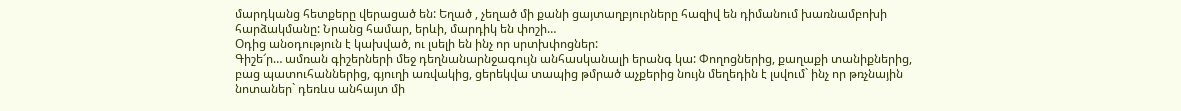մարդկանց հետքերը վերացած են: Եղած , չեղած մի քանի ցայտաղբյուրները հազիվ են դիմանում խառնամբոխի հարձակմանը: Նրանց համար, երևի, մարդիկ են փոշի…
Օդից անօդություն է կախված, ու լսելի են ինչ որ սրտխփոցներ:
Գիշե՜ր… ամռան գիշերների մեջ դեղնանարնջագույն անհասկանալի երանգ կա: Փողոցներից, քաղաքի տանիքներից, բաց պատուհաններից, գյուղի առվակից, ցերեկվա տապից թմրած աչքերից նույն մեղեդին է լսվում` ինչ որ թռչնային նոտաներ` դեռևս անհայտ մի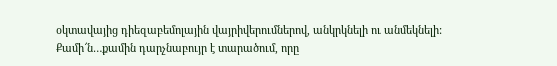օկտավայից դիեզաբեմոլային վայրիվերումներով, անկրկնելի ու անմեկնելի:
Քամի՜ն…քամին դարչնաբույր է տարածում, որը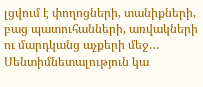լցվում է փողոցների, տանիքների, բաց պատուհանների, առվակների ու մարդկանց աչքերի մեջ…
Սենտիմնետալություն կա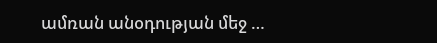ամռան անօդության մեջ …